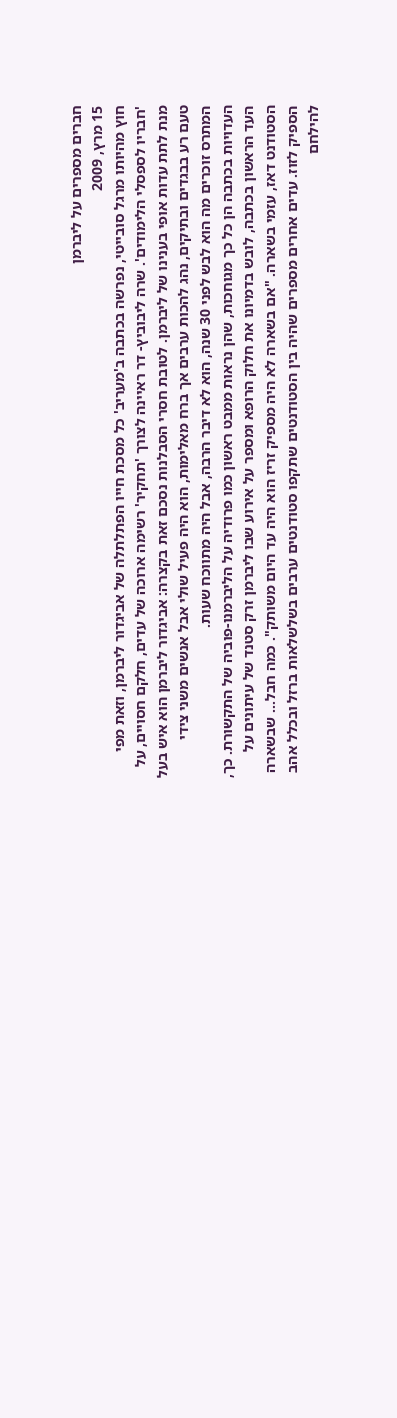חברים מספרים על ליברמן
15 מרץ, 2009
חוץ מהיותו מרגל סובייטי, נפרשה בכתבה ב'מעריב' כל מסכת חייו הפתלתלה של אביגדור ליברמן, וזאת מפי 'חבריו לספסלי הלימודים'. שרה ליבוביץ- דר ראיינה לצורך 'תחקיר' רשימה ארוכה של עדים, חלקם חסויים, על מנת לתת עדות אופי בענינו של ליברמן. לטובת חסרי הסבלנות נסכם זאת בקצרה: אביגדור ליברמן הוא איש בעל טעם רע בבגדים ובתיקים, נהג להכות ערבים אך ברח מאלימות, הוא היה פעיל שולי אבל אנשים משני צידי המתרס זוכרים מה הוא לבש לפני 30 שנה, הוא לא דיבר הרבה, אבל היה מתווכח שעות.
העדויות בכתבה הן כל כך מגוחכות, שהן נראות ממבט ראשון כמו פרודיה על הליברמנו-פוביה של התקשורת. כך, העד הראשון בכתבה, לובש בדמיונו את חלוק הרופא ומספר על אירוע שבו ליברמן זרק סטנד של עיתונים על הסטודנט דאז, עזמי בשארה. "אם בשארה לא היה מספיק זריז הוא היה עד היום משותק". כמה חבל... שבשארה הספיק לזוז. עדים אחרים מספרים שהיה בין הסטודנטים שתקפו סטודנטים ערבים בשלשלאות ברזל ובכלל אהב להילחם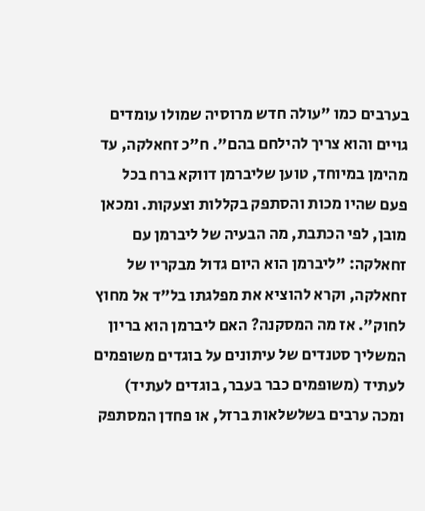בערבים כמו "עולה חדש מרוסיה שמולו עומדים גויים והוא צריך להילחם בהם". ח"כ זחאלקה, עד מהימן במיוחד, טוען שליברמן דווקא ברח בכל פעם שהיו מכות והסתפק בקללות וצעקות. ומכאן מובן, לפי הכתבת, מה הבעיה של ליברמן עם זחאלקה: "ליברמן הוא היום גדול מבקריו של זחאלקה, וקרא להוציא את מפלגתו בל"ד אל מחוץ לחוק". אז מה המסקנה? האם ליברמן הוא בריון המשליך סטנדים של עיתונים על בוגדים משופמים לעתיד (משופמים כבר בעבר, בוגדים לעתיד) ומכה ערבים בשלשלאות ברזל, או פחדן המסתפק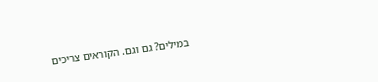במילים? גם וגם. הקוראים צריכים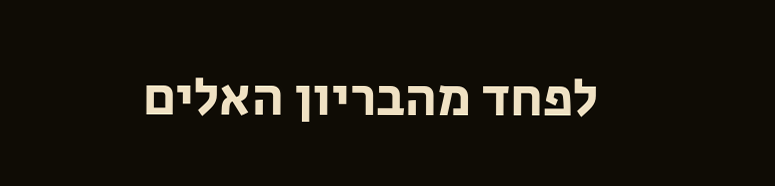לפחד מהבריון האלים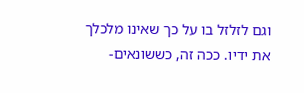וגם לזלזל בו על כך שאינו מלכלך את ידיו. ככה זה, כששונאים-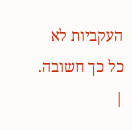העקביות לא כל כך חשובה.
|